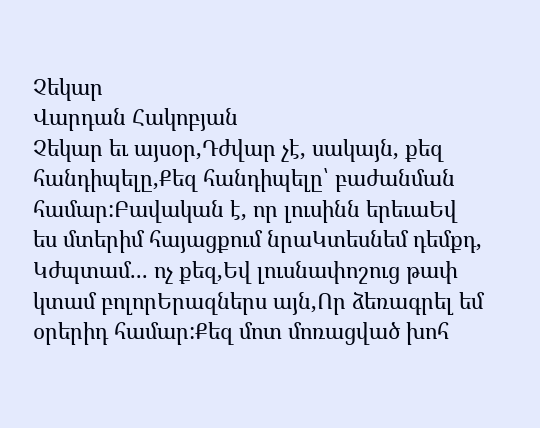Չեկար
Վարդան Հակոբյան
Չեկար եւ այսօր,Դժվար չէ, սակայն, քեզ հանդիպելը,Քեզ հանդիպելը՝ բաժանման համար:Բավական է, որ լուսինն երեւաԵվ ես մտերիմ հայացքում նրաԿտեսնեմ դեմքդ, Կժպտամ... ոչ քեզ,Եվ լուսնափոշուց թափ կտամ բոլորԵրազներս այն,Որ ձեռագրել եմ օրերիդ համար:Քեզ մոտ մոռացված խոհ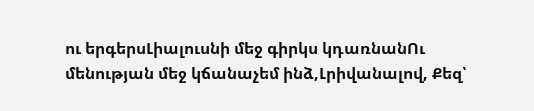ու երգերսԼիալուսնի մեջ գիրկս կդառնանՈւ մենության մեջ կճանաչեմ ինձ,Լրիվանալով, Քեզ՝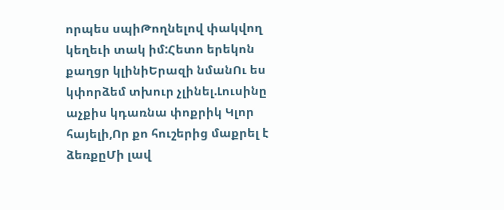որպես սպիԹողնելով փակվող կեղեւի տակ իմ:Հետո երեկոն քաղցր կլինիԵրազի նմանՈւ ես կփորձեմ տխուր չլինել.Լուսինը աչքիս կդառնա փոքրիկ Կլոր հայելի,Որ քո հուշերից մաքրել է ձեռքըՄի լավ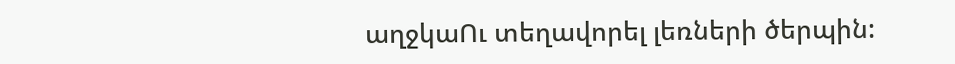աղջկաՈւ տեղավորել լեռների ծերպին: